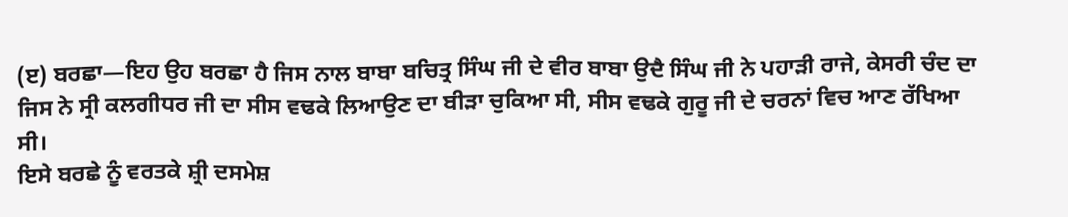(ੲ) ਬਰਛਾ—ਇਹ ਉਹ ਬਰਛਾ ਹੈ ਜਿਸ ਨਾਲ ਬਾਬਾ ਬਚਿਤ੍ਰ ਸਿੰਘ ਜੀ ਦੇ ਵੀਰ ਬਾਬਾ ਉਦੈ ਸਿੰਘ ਜੀ ਨੇ ਪਹਾੜੀ ਰਾਜੇ, ਕੇਸਰੀ ਚੰਦ ਦਾ ਜਿਸ ਨੇ ਸ੍ਰੀ ਕਲਗੀਧਰ ਜੀ ਦਾ ਸੀਸ ਵਢਕੇ ਲਿਆਉਣ ਦਾ ਬੀੜਾ ਚੁਕਿਆ ਸੀ, ਸੀਸ ਵਢਕੇ ਗੁਰੂ ਜੀ ਦੇ ਚਰਨਾਂ ਵਿਚ ਆਣ ਰੱਖਿਆ ਸੀ।
ਇਸੇ ਬਰਛੇ ਨੂੰ ਵਰਤਕੇ ਸ਼੍ਰੀ ਦਸਮੇਸ਼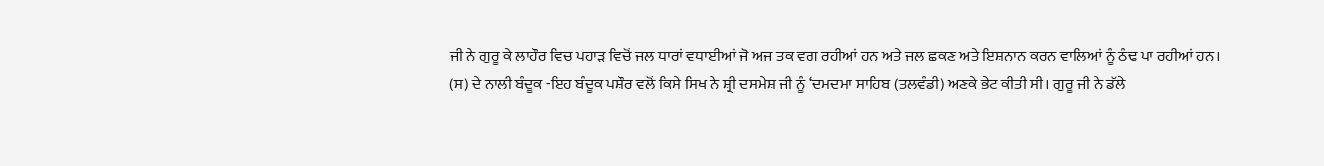ਜੀ ਨੇ ਗੁਰੂ ਕੇ ਲਾਹੌਰ ਵਿਚ ਪਹਾੜ ਵਿਚੋਂ ਜਲ ਧਾਰਾਂ ਵਧਾਈਆਂ ਜੋ ਅਜ ਤਕ ਵਗ ਰਹੀਆਂ ਹਨ ਅਤੇ ਜਲ ਛਕਣ ਅਤੇ ਇਸ਼ਨਾਨ ਕਰਨ ਵਾਲਿਆਂ ਨੂੰ ਠੰਢ ਪਾ ਰਹੀਆਂ ਹਨ।
(ਸ) ਦੇ ਨਾਲੀ ਬੰਦੂਕ -ਇਹ ਬੰਦੂਕ ਪਸ਼ੌਰ ਵਲੋਂ ਕਿਸੇ ਸਿਖ ਨੇ ਸ਼੍ਰੀ ਦਸਮੇਸ਼ ਜੀ ਨੂੰ ‘ਦਮਦਮਾ ਸਾਹਿਬ (ਤਲਵੰਡੀ) ਅਣਕੇ ਭੇਟ ਕੀਤੀ ਸੀ। ਗੁਰੂ ਜੀ ਨੇ ਡੱਲੇ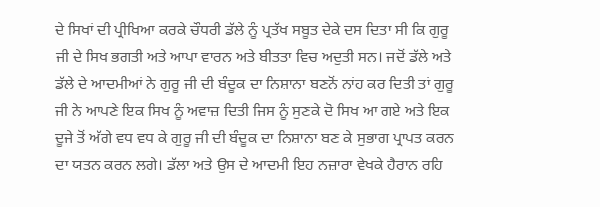ਦੇ ਸਿਖਾਂ ਦੀ ਪ੍ਰੀਖਿਆ ਕਰਕੇ ਚੌਧਰੀ ਡੱਲੇ ਨੂੰ ਪ੍ਰਤੱਖ ਸਬੂਤ ਦੇਕੇ ਦਸ ਦਿਤਾ ਸੀ ਕਿ ਗੁਰੂ ਜੀ ਦੇ ਸਿਖ ਭਗਤੀ ਅਤੇ ਆਪਾ ਵਾਰਨ ਅਤੇ ਬੀਤਤਾ ਵਿਚ ਅਦੁਤੀ ਸਨ। ਜਦੋਂ ਡੱਲੇ ਅਤੇ ਡੱਲੇ ਦੇ ਆਦਮੀਆਂ ਨੇ ਗੁਰੂ ਜੀ ਦੀ ਬੰਦੂਕ ਦਾ ਨਿਸ਼ਾਨਾ ਬਣਨੋਂ ਨਾਂਹ ਕਰ ਦਿਤੀ ਤਾਂ ਗੁਰੂ ਜੀ ਨੇ ਆਪਣੇ ਇਕ ਸਿਖ ਨੂੰ ਅਵਾਜ਼ ਦਿਤੀ ਜਿਸ ਨੂੰ ਸੁਣਕੇ ਦੋ ਸਿਖ ਆ ਗਏ ਅਤੇ ਇਕ ਦੂਜੇ ਤੋਂ ਅੱਗੇ ਵਧ ਵਧ ਕੇ ਗੁਰੂ ਜੀ ਦੀ ਬੰਦੂਕ ਦਾ ਨਿਸ਼ਾਨਾ ਬਣ ਕੇ ਸੁਭਾਗ ਪ੍ਰਾਪਤ ਕਰਨ ਦਾ ਯਤਨ ਕਰਨ ਲਗੇ। ਡੱਲਾ ਅਤੇ ਉਸ ਦੇ ਆਦਮੀ ਇਹ ਨਜ਼ਾਰਾ ਵੇਖਕੇ ਹੈਰਾਨ ਰਹਿ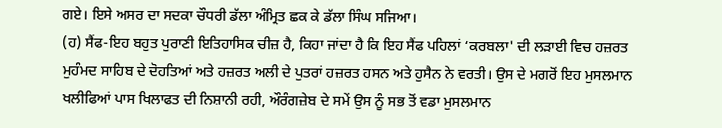ਗਏ। ਇਸੇ ਅਸਰ ਦਾ ਸਦਕਾ ਚੌਧਰੀ ਡੱਲਾ ਅੰਮ੍ਰਿਤ ਛਕ ਕੇ ਡੱਲਾ ਸਿੰਘ ਸਜਿਆ।
(ਹ) ਸੈਂਫ-ਇਹ ਬਹੁਤ ਪੁਰਾਣੀ ਇਤਿਹਾਸਿਕ ਚੀਜ਼ ਹੈ, ਕਿਹਾ ਜਾਂਦਾ ਹੈ ਕਿ ਇਹ ਸੈਂਫ ਪਹਿਲਾਂ ‘ਕਰਬਲਾ' ਦੀ ਲੜਾਈ ਵਿਚ ਹਜ਼ਰਤ ਮੁਹੰਮਦ ਸਾਹਿਬ ਦੇ ਦੋਹਤਿਆਂ ਅਤੇ ਹਜ਼ਰਤ ਅਲੀ ਦੇ ਪੁਤਰਾਂ ਹਜ਼ਰਤ ਹਸਨ ਅਤੇ ਹੁਸੈਨ ਨੇ ਵਰਤੀ। ਉਸ ਦੇ ਮਗਰੋਂ ਇਹ ਮੁਸਲਮਾਨ ਖਲੀਫਿਆਂ ਪਾਸ ਖਿਲਾਫਤ ਦੀ ਨਿਸ਼ਾਨੀ ਰਹੀ, ਔਰੰਗਜ਼ੇਬ ਦੇ ਸਮੇਂ ਉਸ ਨੂੰ ਸਭ ਤੋਂ ਵਡਾ ਮੁਸਲਮਾਨ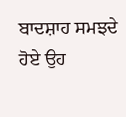ਬਾਦਸ਼ਾਹ ਸਮਝਦੇ ਹੋਏ ਉਹ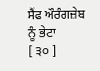ਸੈਂਫ ਔਰੰਗਜ਼ੇਬ ਨੂੰ ਭੇਟਾ
[ ੩੦ ]